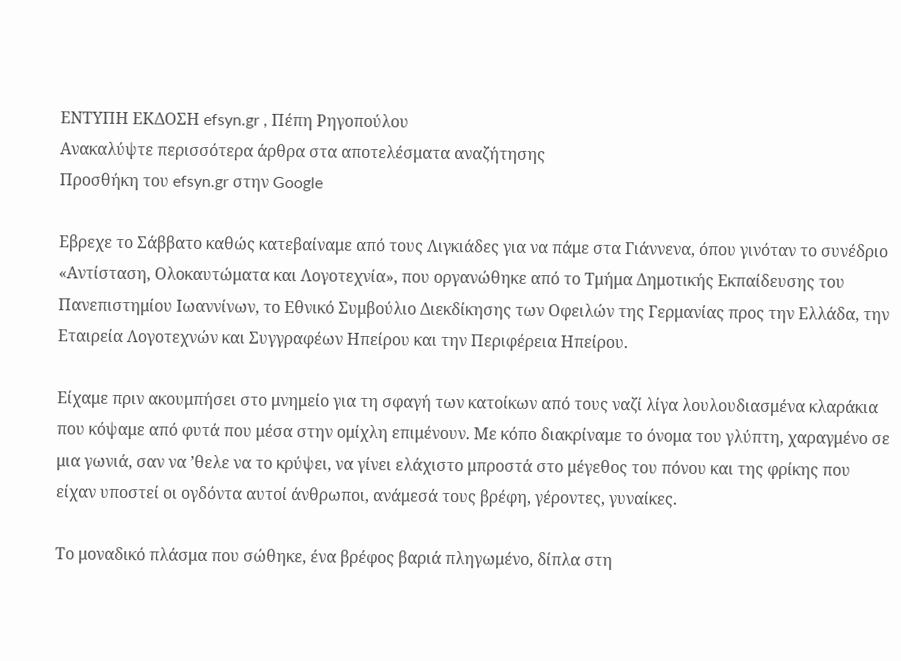ΕΝΤΥΠΗ ΕΚΔΟΣΗ efsyn.gr , Πέπη Ρηγοπούλου
Ανακαλύψτε περισσότερα άρθρα στα αποτελέσματα αναζήτησης
Προσθήκη του efsyn.gr στην Google

Εβρεχε το Σάββατο καθώς κατεβαίναμε από τους Λιγκιάδες για να πάμε στα Γιάννενα, όπου γινόταν το συνέδριο «Αντίσταση, Ολοκαυτώματα και Λογοτεχνία», που οργανώθηκε από το Τμήμα Δημοτικής Εκπαίδευσης του Πανεπιστημίου Ιωαννίνων, το Εθνικό Συμβούλιο Διεκδίκησης των Οφειλών της Γερμανίας προς την Ελλάδα, την Εταιρεία Λογοτεχνών και Συγγραφέων Ηπείρου και την Περιφέρεια Ηπείρου.

Είχαμε πριν ακουμπήσει στο μνημείο για τη σφαγή των κατοίκων από τους ναζί λίγα λουλουδιασμένα κλαράκια που κόψαμε από φυτά που μέσα στην ομίχλη επιμένουν. Με κόπο διακρίναμε το όνομα του γλύπτη, χαραγμένο σε μια γωνιά, σαν να ’θελε να το κρύψει, να γίνει ελάχιστο μπροστά στο μέγεθος του πόνου και της φρίκης που είχαν υποστεί οι ογδόντα αυτοί άνθρωποι, ανάμεσά τους βρέφη, γέροντες, γυναίκες.

Το μοναδικό πλάσμα που σώθηκε, ένα βρέφος βαριά πληγωμένο, δίπλα στη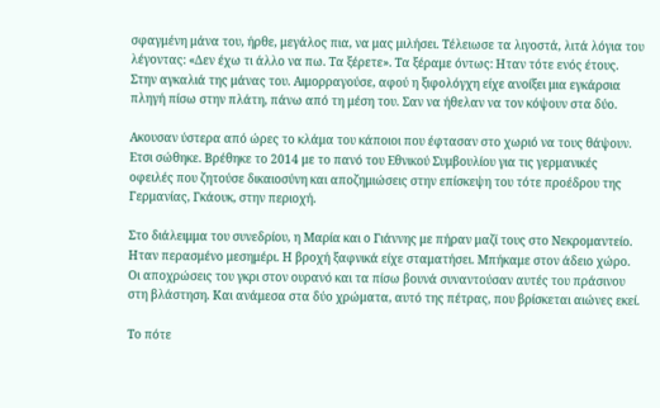σφαγμένη μάνα του, ήρθε, μεγάλος πια, να μας μιλήσει. Τέλειωσε τα λιγοστά, λιτά λόγια του λέγοντας: «Δεν έχω τι άλλο να πω. Τα ξέρετε». Τα ξέραμε όντως: Ηταν τότε ενός έτους. Στην αγκαλιά της μάνας του. Αιμορραγούσε, αφού η ξιφολόγχη είχε ανοίξει μια εγκάρσια πληγή πίσω στην πλάτη, πάνω από τη μέση του. Σαν να ήθελαν να τον κόψουν στα δύο.

Ακουσαν ύστερα από ώρες το κλάμα του κάποιοι που έφτασαν στο χωριό να τους θάψουν. Ετσι σώθηκε. Βρέθηκε το 2014 με το πανό του Εθνικού Συμβουλίου για τις γερμανικές οφειλές που ζητούσε δικαιοσύνη και αποζημιώσεις στην επίσκεψη του τότε προέδρου της Γερμανίας, Γκάουκ, στην περιοχή.

Στο διάλειμμα του συνεδρίου, η Μαρία και ο Γιάννης με πήραν μαζί τους στο Νεκρομαντείο. Ηταν περασμένο μεσημέρι. Η βροχή ξαφνικά είχε σταματήσει. Μπήκαμε στον άδειο χώρο. Οι αποχρώσεις του γκρι στον ουρανό και τα πίσω βουνά συναντούσαν αυτές του πράσινου στη βλάστηση. Και ανάμεσα στα δύο χρώματα, αυτό της πέτρας, που βρίσκεται αιώνες εκεί.

Το πότε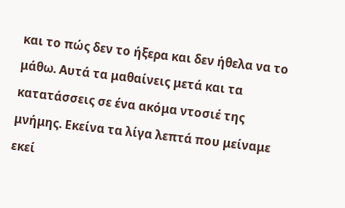και το πώς δεν το ήξερα και δεν ήθελα να το μάθω. Αυτά τα μαθαίνεις μετά και τα κατατάσσεις σε ένα ακόμα ντοσιέ της μνήμης. Εκείνα τα λίγα λεπτά που μείναμε εκεί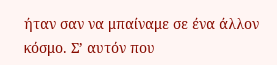ήταν σαν να μπαίναμε σε ένα άλλον κόσμο. Σ’ αυτόν που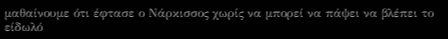μαθαίνουμε ότι έφτασε ο Νάρκισσος χωρίς να μπορεί να πάψει να βλέπει το είδωλό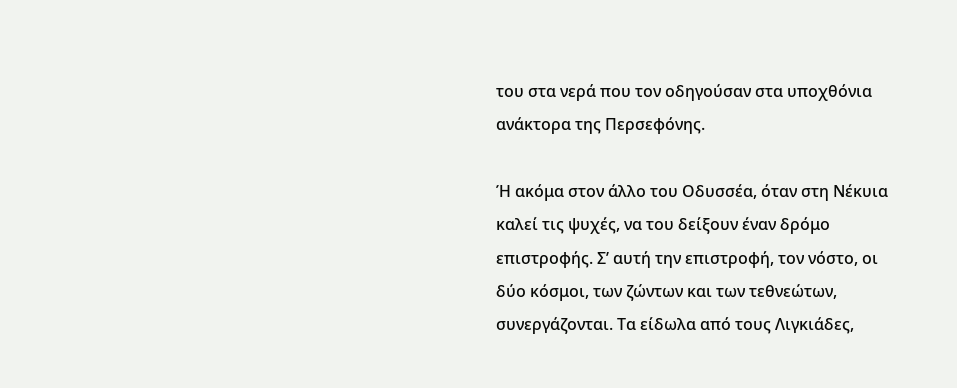του στα νερά που τον οδηγούσαν στα υποχθόνια ανάκτορα της Περσεφόνης.

Ή ακόμα στον άλλο του Οδυσσέα, όταν στη Νέκυια καλεί τις ψυχές, να του δείξουν έναν δρόμο επιστροφής. Σ’ αυτή την επιστροφή, τον νόστο, οι δύο κόσμοι, των ζώντων και των τεθνεώτων, συνεργάζονται. Τα είδωλα από τους Λιγκιάδες,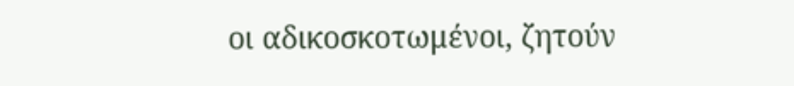οι αδικοσκοτωμένοι, ζητούν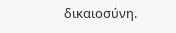δικαιοσύνη.